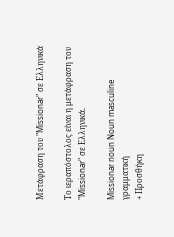Μετάφραση του "Missionar" σε Ελληνικά

Το ιεραπόστολος είναι η μετάφραση του "Missionar" σε Ελληνικά.

Missionar noun Noun masculine γραμματική
+ Προσθήκη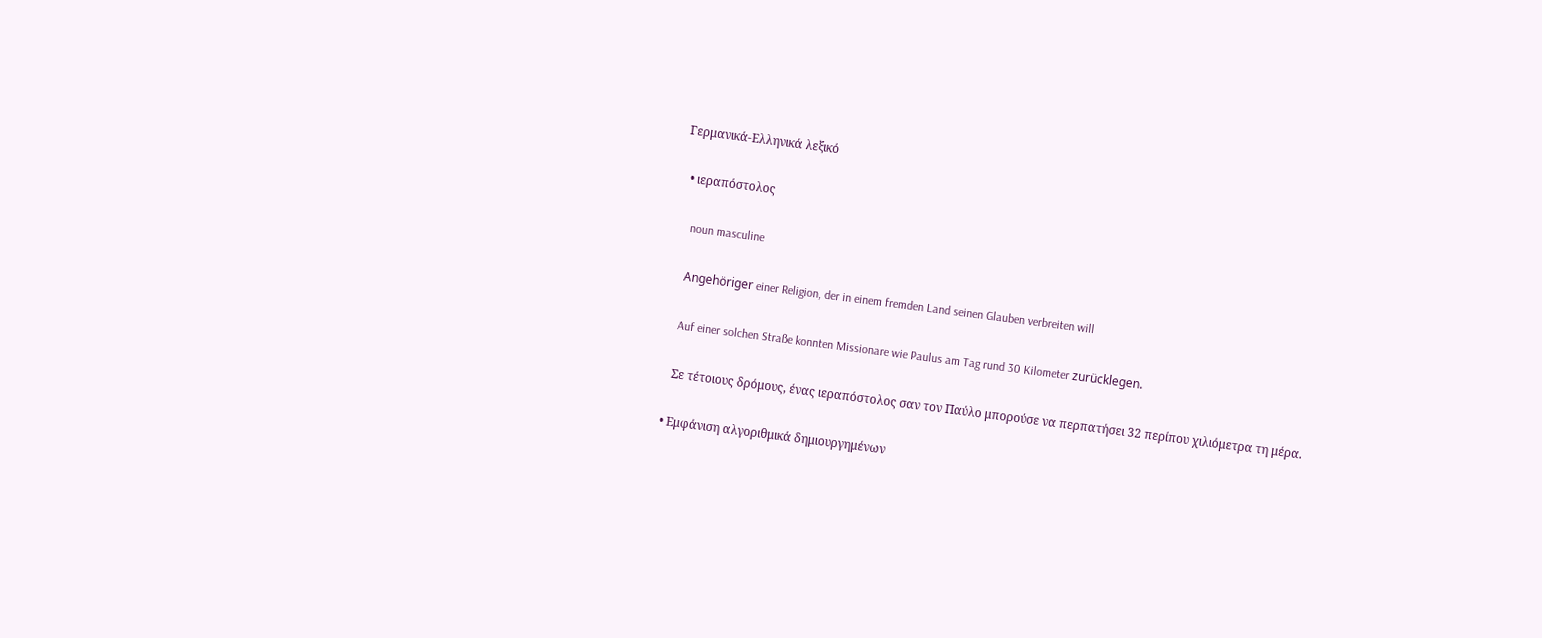Γερμανικά-Ελληνικά λεξικό

  • ιεραπόστολος

    noun masculine

    Angehöriger einer Religion, der in einem fremden Land seinen Glauben verbreiten will

    Auf einer solchen Straße konnten Missionare wie Paulus am Tag rund 30 Kilometer zurücklegen.

    Σε τέτοιους δρόμους, ένας ιεραπόστολος σαν τον Παύλο μπορούσε να περπατήσει 32 περίπου χιλιόμετρα τη μέρα.

  • Εμφάνιση αλγοριθμικά δημιουργημένων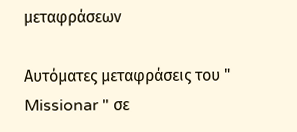μεταφράσεων

Αυτόματες μεταφράσεις του " Missionar " σε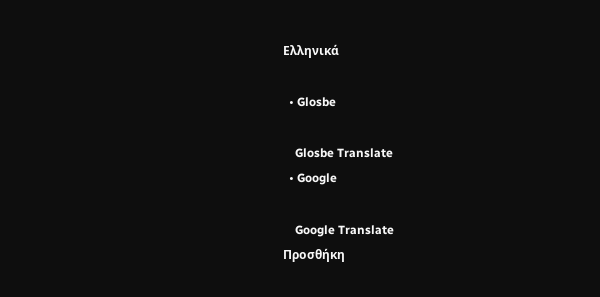Ελληνικά

  • Glosbe

    Glosbe Translate
  • Google

    Google Translate
Προσθήκη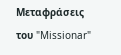Μεταφράσεις του "Missionar"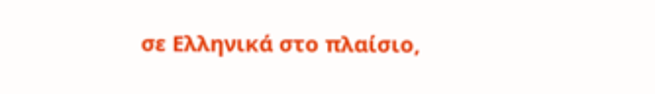σε Ελληνικά στο πλαίσιο,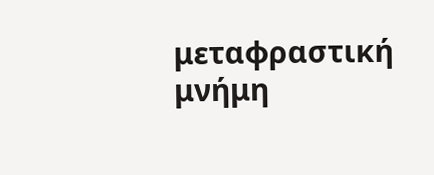μεταφραστική μνήμη